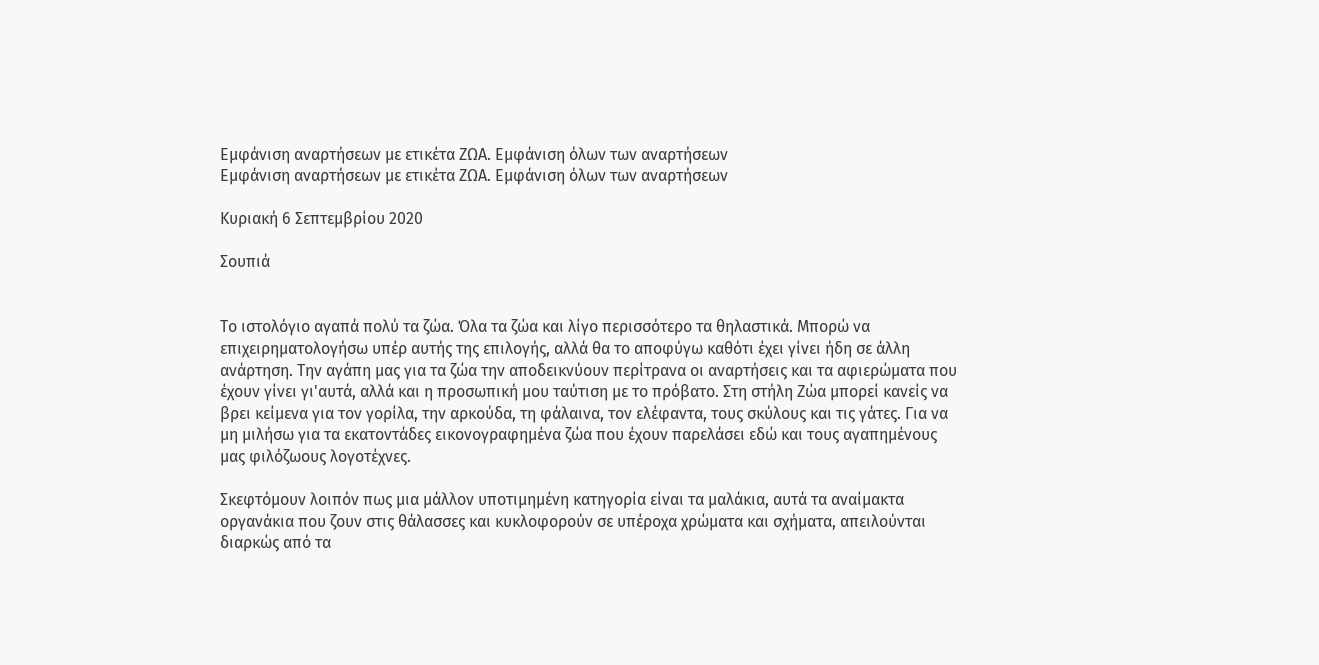Εμφάνιση αναρτήσεων με ετικέτα ΖΩΑ. Εμφάνιση όλων των αναρτήσεων
Εμφάνιση αναρτήσεων με ετικέτα ΖΩΑ. Εμφάνιση όλων των αναρτήσεων

Κυριακή 6 Σεπτεμβρίου 2020

Σουπιά


Το ιστολόγιο αγαπά πολύ τα ζώα. Όλα τα ζώα και λίγο περισσότερο τα θηλαστικά. Μπορώ να επιχειρηματολογήσω υπέρ αυτής της επιλογής, αλλά θα το αποφύγω καθότι έχει γίνει ήδη σε άλλη ανάρτηση. Την αγάπη μας για τα ζώα την αποδεικνύουν περίτρανα οι αναρτήσεις και τα αφιερώματα που έχουν γίνει γι'αυτά, αλλά και η προσωπική μου ταύτιση με το πρόβατο. Στη στήλη Ζώα μπορεί κανείς να βρει κείμενα για τον γορίλα, την αρκούδα, τη φάλαινα, τον ελέφαντα, τους σκύλους και τις γάτες. Για να μη μιλήσω για τα εκατοντάδες εικονογραφημένα ζώα που έχουν παρελάσει εδώ και τους αγαπημένους μας φιλόζωους λογοτέχνες.

Σκεφτόμουν λοιπόν πως μια μάλλον υποτιμημένη κατηγορία είναι τα μαλάκια, αυτά τα αναίμακτα οργανάκια που ζουν στις θάλασσες και κυκλοφορούν σε υπέροχα χρώματα και σχήματα, απειλούνται διαρκώς από τα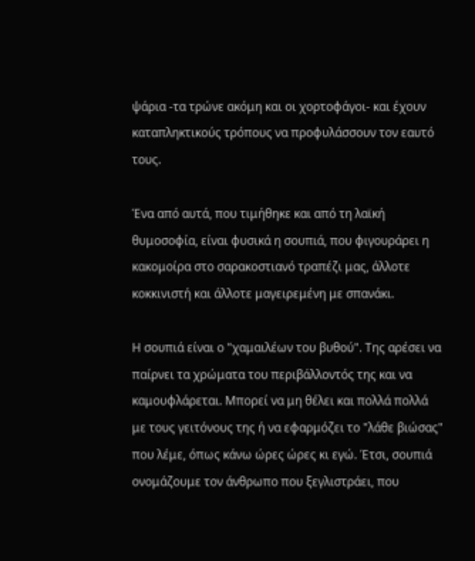ψάρια -τα τρώνε ακόμη και οι χορτοφάγοι- και έχουν καταπληκτικούς τρόπους να προφυλάσσουν τον εαυτό τους.

Ένα από αυτά, που τιμήθηκε και από τη λαϊκή θυμοσοφία, είναι φυσικά η σουπιά, που φιγουράρει η κακομοίρα στο σαρακοστιανό τραπέζι μας, άλλοτε κοκκινιστή και άλλοτε μαγειρεμένη με σπανάκι.

Η σουπιά είναι ο "χαμαιλέων του βυθού". Της αρέσει να παίρνει τα χρώματα του περιβάλλοντός της και να καμουφλάρεται. Μπορεί να μη θέλει και πολλά πολλά με τους γειτόνους της ή να εφαρμόζει το "λάθε βιώσας" που λέμε, όπως κάνω ώρες ώρες κι εγώ. Έτσι, σουπιά ονομάζουμε τον άνθρωπο που ξεγλιστράει, που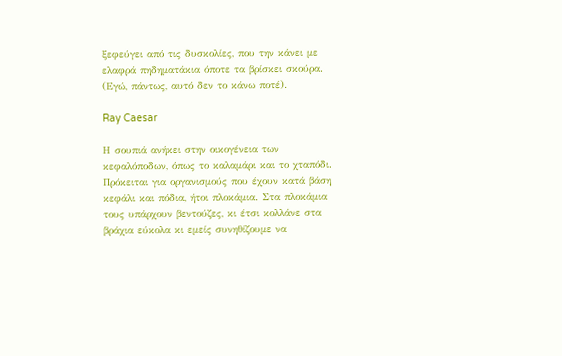ξεφεύγει από τις δυσκολίες, που την κάνει με ελαφρά πηδηματάκια όποτε τα βρίσκει σκούρα. (Εγώ, πάντως, αυτό δεν το κάνω ποτέ).

Ray Caesar

Η σουπιά ανήκει στην οικογένεια των κεφαλόποδων, όπως το καλαμάρι και το χταπόδι. Πρόκειται για οργανισμούς που έχουν κατά βάση κεφάλι και πόδια, ήτοι πλοκάμια. Στα πλοκάμια τους υπάρχουν βεντούζες, κι έτσι κολλάνε στα βράχια εύκολα κι εμείς συνηθίζουμε να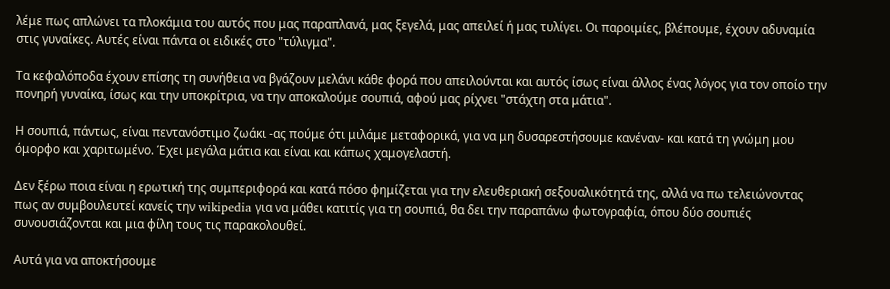λέμε πως απλώνει τα πλοκάμια του αυτός που μας παραπλανά, μας ξεγελά, μας απειλεί ή μας τυλίγει. Οι παροιμίες, βλέπουμε, έχουν αδυναμία στις γυναίκες. Αυτές είναι πάντα οι ειδικές στο "τύλιγμα".

Τα κεφαλόποδα έχουν επίσης τη συνήθεια να βγάζουν μελάνι κάθε φορά που απειλούνται και αυτός ίσως είναι άλλος ένας λόγος για τον οποίο την πονηρή γυναίκα, ίσως και την υποκρίτρια, να την αποκαλούμε σουπιά, αφού μας ρίχνει "στάχτη στα μάτια".

Η σουπιά, πάντως, είναι πεντανόστιμο ζωάκι -ας πούμε ότι μιλάμε μεταφορικά, για να μη δυσαρεστήσουμε κανέναν- και κατά τη γνώμη μου όμορφο και χαριτωμένο. Έχει μεγάλα μάτια και είναι και κάπως χαμογελαστή.

Δεν ξέρω ποια είναι η ερωτική της συμπεριφορά και κατά πόσο φημίζεται για την ελευθεριακή σεξουαλικότητά της, αλλά να πω τελειώνοντας πως αν συμβουλευτεί κανείς την wikipedia για να μάθει κατιτίς για τη σουπιά, θα δει την παραπάνω φωτογραφία, όπου δύο σουπιές συνουσιάζονται και μια φίλη τους τις παρακολουθεί.

Αυτά για να αποκτήσουμε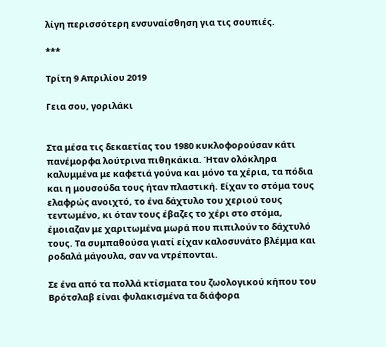λίγη περισσότερη ενσυναίσθηση για τις σουπιές.

***

Τρίτη 9 Απριλίου 2019

Γεια σου, γοριλάκι


Στα μέσα τις δεκαετίας του 1980 κυκλοφορούσαν κάτι πανέμορφα λούτρινα πιθηκάκια. Ήταν ολόκληρα καλυμμένα με καφετιά γούνα και μόνο τα χέρια, τα πόδια και η μουσούδα τους ήταν πλαστική. Είχαν το στόμα τους ελαφρώς ανοιχτό, το ένα δάχτυλο του χεριού τους τεντωμένο, κι όταν τους έβαζες το χέρι στο στόμα, έμοιαζαν με χαριτωμένα μωρά που πιπιλούν το δάχτυλό τους. Τα συμπαθούσα γιατί είχαν καλοσυνάτο βλέμμα και ροδαλά μάγουλα, σαν να ντρέπονται.

Σε ένα από τα πολλά κτίσματα του ζωολογικού κήπου του Βρότσλαβ είναι φυλακισμένα τα διάφορα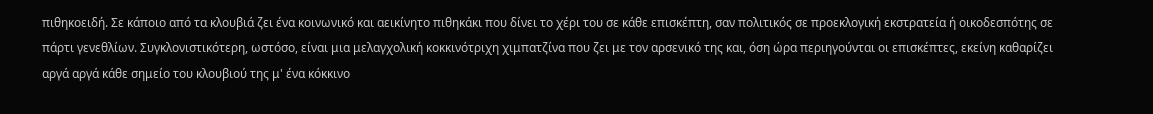πιθηκοειδή. Σε κάποιο από τα κλουβιά ζει ένα κοινωνικό και αεικίνητο πιθηκάκι που δίνει το χέρι του σε κάθε επισκέπτη, σαν πολιτικός σε προεκλογική εκστρατεία ή οικοδεσπότης σε πάρτι γενεθλίων. Συγκλονιστικότερη, ωστόσο, είναι μια μελαγχολική κοκκινότριχη χιμπατζίνα που ζει με τον αρσενικό της και, όση ώρα περιηγούνται οι επισκέπτες, εκείνη καθαρίζει αργά αργά κάθε σημείο του κλουβιού της μ' ένα κόκκινο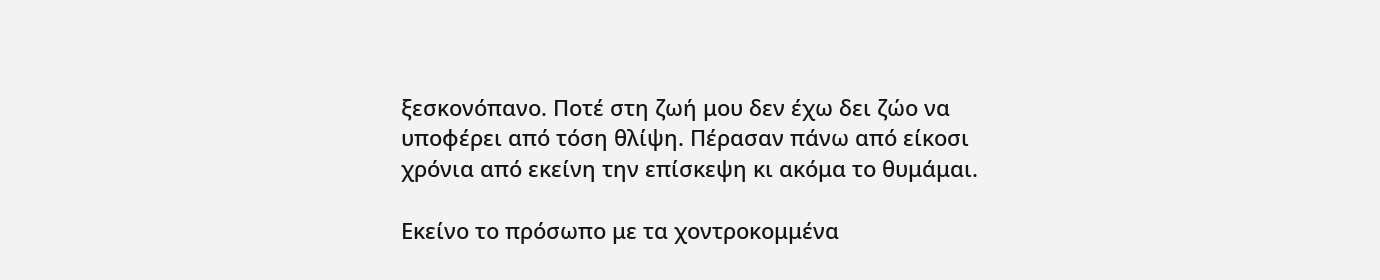ξεσκονόπανο. Ποτέ στη ζωή μου δεν έχω δει ζώο να υποφέρει από τόση θλίψη. Πέρασαν πάνω από είκοσι χρόνια από εκείνη την επίσκεψη κι ακόμα το θυμάμαι.

Εκείνο το πρόσωπο με τα χοντροκομμένα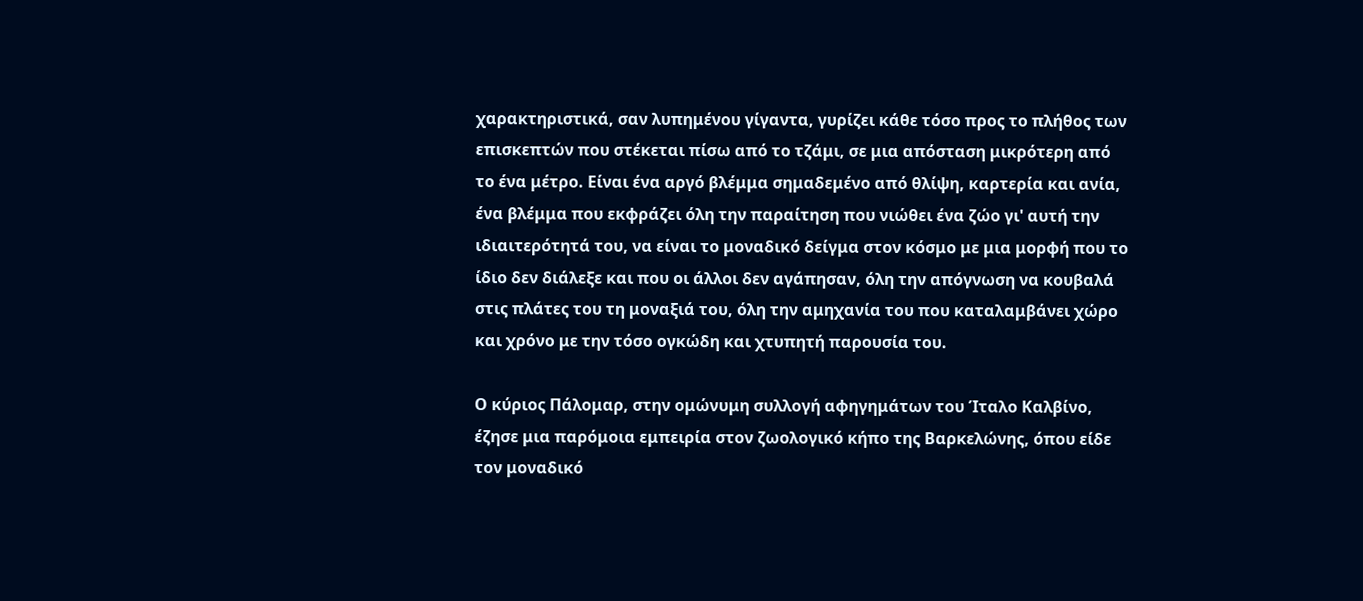χαρακτηριστικά, σαν λυπημένου γίγαντα, γυρίζει κάθε τόσο προς το πλήθος των επισκεπτών που στέκεται πίσω από το τζάμι, σε μια απόσταση μικρότερη από το ένα μέτρο. Είναι ένα αργό βλέμμα σημαδεμένο από θλίψη, καρτερία και ανία, ένα βλέμμα που εκφράζει όλη την παραίτηση που νιώθει ένα ζώο γι' αυτή την ιδιαιτερότητά του, να είναι το μοναδικό δείγμα στον κόσμο με μια μορφή που το ίδιο δεν διάλεξε και που οι άλλοι δεν αγάπησαν, όλη την απόγνωση να κουβαλά στις πλάτες του τη μοναξιά του, όλη την αμηχανία του που καταλαμβάνει χώρο και χρόνο με την τόσο ογκώδη και χτυπητή παρουσία του.

Ο κύριος Πάλομαρ, στην ομώνυμη συλλογή αφηγημάτων του Ίταλο Καλβίνο, έζησε μια παρόμοια εμπειρία στον ζωολογικό κήπο της Βαρκελώνης, όπου είδε τον μοναδικό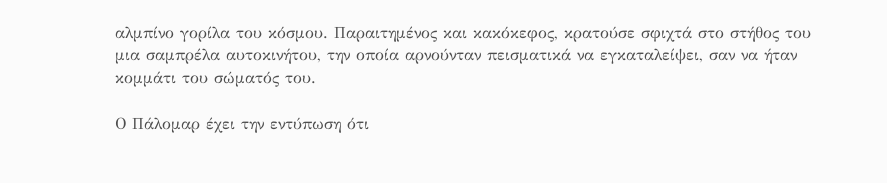αλμπίνο γορίλα του κόσμου. Παραιτημένος και κακόκεφος, κρατούσε σφιχτά στο στήθος του μια σαμπρέλα αυτοκινήτου, την οποία αρνούνταν πεισματικά να εγκαταλείψει, σαν να ήταν κομμάτι του σώματός του.

Ο Πάλομαρ έχει την εντύπωση ότι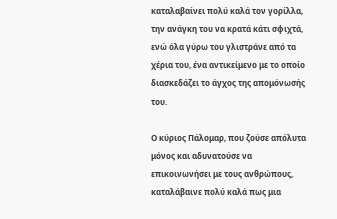καταλαβαίνει πολύ καλά τον γορίλλα, την ανάγκη του να κρατά κάτι σφιχτά, ενώ όλα γύρω του γλιστράνε από τα χέρια του, ένα αντικείμενο με το οποίο διασκεδάζει το άγχος της απομόνωσής του.

Ο κύριος Πάλομαρ, που ζούσε απόλυτα μόνος και αδυνατούσε να επικοινωνήσει με τους ανθρώπους, καταλάβαινε πολύ καλά πως μια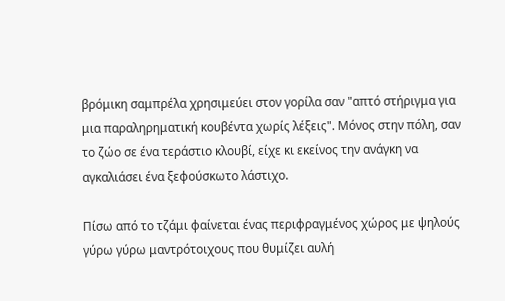βρόμικη σαμπρέλα χρησιμεύει στον γορίλα σαν "απτό στήριγμα για μια παραληρηματική κουβέντα χωρίς λέξεις". Μόνος στην πόλη, σαν το ζώο σε ένα τεράστιο κλουβί, είχε κι εκείνος την ανάγκη να αγκαλιάσει ένα ξεφούσκωτο λάστιχο.

Πίσω από το τζάμι φαίνεται ένας περιφραγμένος χώρος με ψηλούς γύρω γύρω μαντρότοιχους που θυμίζει αυλή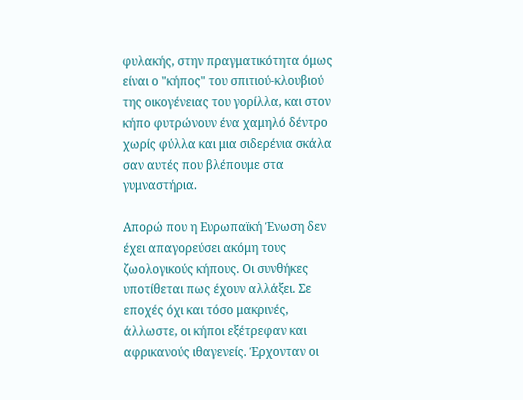φυλακής, στην πραγματικότητα όμως είναι ο "κήπος" του σπιτιού-κλουβιού της οικογένειας του γορίλλα, και στον κήπο φυτρώνουν ένα χαμηλό δέντρο χωρίς φύλλα και μια σιδερένια σκάλα σαν αυτές που βλέπουμε στα γυμναστήρια.

Απορώ που η Ευρωπαϊκή Ένωση δεν έχει απαγορεύσει ακόμη τους ζωολογικούς κήπους. Οι συνθήκες υποτίθεται πως έχουν αλλάξει. Σε εποχές όχι και τόσο μακρινές, άλλωστε, οι κήποι εξέτρεφαν και αφρικανούς ιθαγενείς. Έρχονταν οι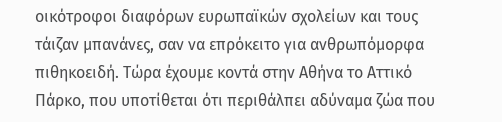οικότροφοι διαφόρων ευρωπαϊκών σχολείων και τους τάιζαν μπανάνες, σαν να επρόκειτο για ανθρωπόμορφα πιθηκοειδή. Τώρα έχουμε κοντά στην Αθήνα το Αττικό Πάρκο, που υποτίθεται ότι περιθάλπει αδύναμα ζώα που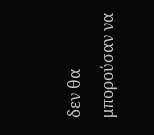δεν θα μπορούσαν να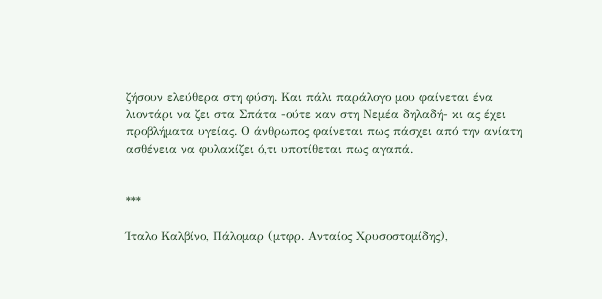ζήσουν ελεύθερα στη φύση. Και πάλι παράλογο μου φαίνεται ένα λιοντάρι να ζει στα Σπάτα -ούτε καν στη Νεμέα δηλαδή- κι ας έχει προβλήματα υγείας. Ο άνθρωπος φαίνεται πως πάσχει από την ανίατη ασθένεια να φυλακίζει ό,τι υποτίθεται πως αγαπά.


***

Ίταλο Καλβίνο, Πάλομαρ (μτφρ. Ανταίος Χρυσοστομίδης),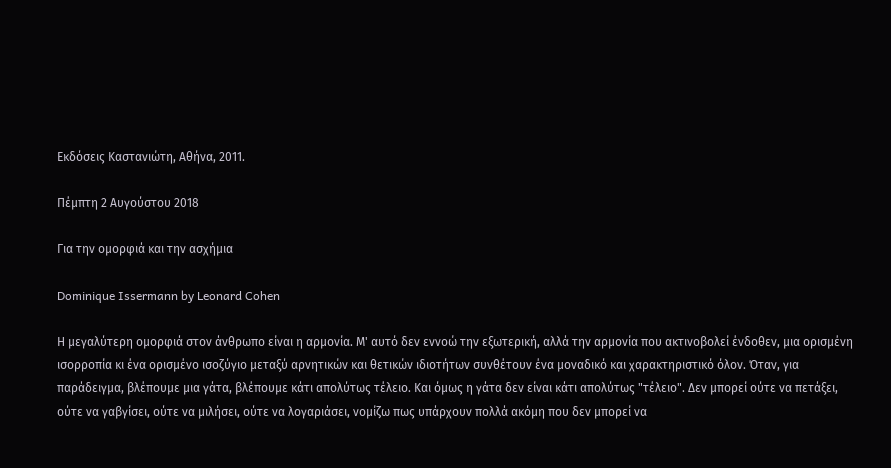Εκδόσεις Καστανιώτη, Αθήνα, 2011.

Πέμπτη 2 Αυγούστου 2018

Για την ομορφιά και την ασχήμια

Dominique Issermann by Leonard Cohen

Η μεγαλύτερη ομορφιά στον άνθρωπο είναι η αρμονία. Μ' αυτό δεν εννοώ την εξωτερική, αλλά την αρμονία που ακτινοβολεί ένδοθεν, μια ορισμένη ισορροπία κι ένα ορισμένο ισοζύγιο μεταξύ αρνητικών και θετικών ιδιοτήτων συνθέτουν ένα μοναδικό και χαρακτηριστικό όλον. Όταν, για παράδειγμα, βλέπουμε μια γάτα, βλέπουμε κάτι απολύτως τέλειο. Και όμως η γάτα δεν είναι κάτι απολύτως "τέλειο". Δεν μπορεί ούτε να πετάξει, ούτε να γαβγίσει, ούτε να μιλήσει, ούτε να λογαριάσει, νομίζω πως υπάρχουν πολλά ακόμη που δεν μπορεί να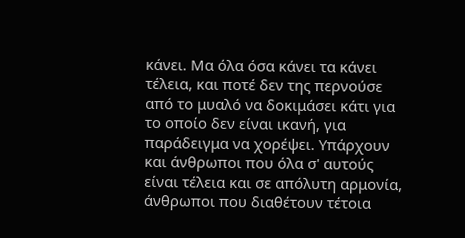κάνει. Μα όλα όσα κάνει τα κάνει τέλεια, και ποτέ δεν της περνούσε από το μυαλό να δοκιμάσει κάτι για το οποίο δεν είναι ικανή, για παράδειγμα να χορέψει. Υπάρχουν και άνθρωποι που όλα σ' αυτούς είναι τέλεια και σε απόλυτη αρμονία, άνθρωπoι που διαθέτουν τέτοια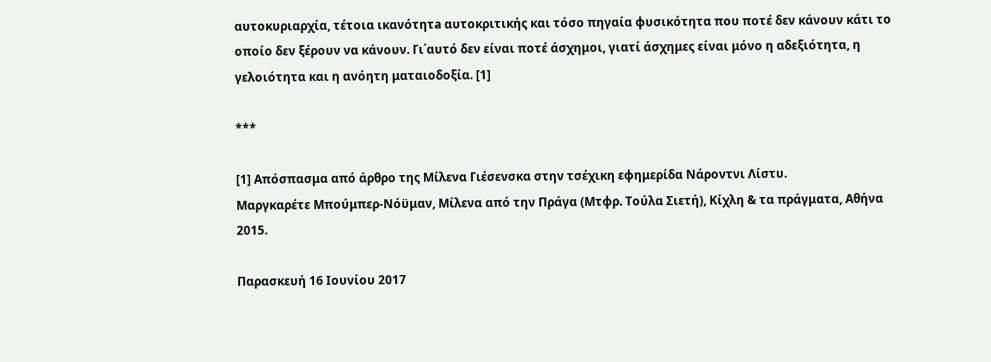αυτοκυριαρχία, τέτοια ικανότητa αυτοκριτικής και τόσο πηγαία φυσικότητα που ποτέ δεν κάνουν κάτι το οποίο δεν ξέρουν να κάνουν. Γι΄αυτό δεν είναι ποτέ άσχημοι, γιατί άσχημες είναι μόνο η αδεξιότητα, η γελοιότητα και η ανόητη ματαιοδοξία. [1]

***

[1] Απόσπασμα από άρθρο της Μίλενα Γιέσενσκα στην τσέχικη εφημερίδα Νάροντνι Λίστυ.
Μαργκαρέτε Μπούμπερ-Νόϋμαν, Μίλενα από την Πράγα (Μτφρ. Τούλα Σιετή), Κίχλη & τα πράγματα, Αθήνα 2015.

Παρασκευή 16 Ιουνίου 2017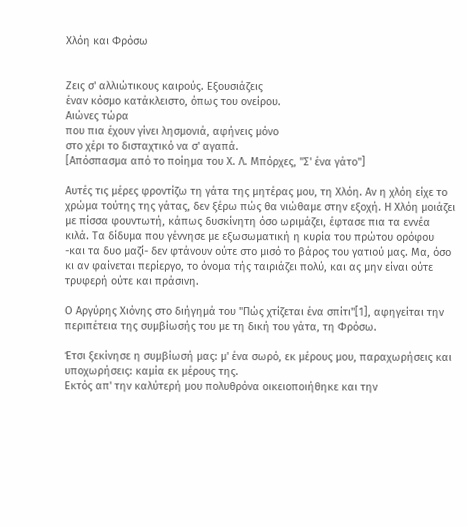Χλόη και Φρόσω


Ζεις σ' αλλιώτικους καιρούς. Εξουσιάζεις
έναν κόσμο κατάκλειστο, όπως του ονείρου.
Αιώνες τώρα
που πια έχουν γίνει λησμονιά, αφήνεις μόνο
στο χέρι το δισταχτικό να σ' αγαπά.
[Απόσπασμα από το ποίημα του Χ. Λ. Μπόρχες, "Σ' ένα γάτο"]

Αυτές τις μέρες φροντίζω τη γάτα της μητέρας μου, τη Χλόη. Αν η χλόη είχε το χρώμα τούτης της γάτας, δεν ξέρω πώς θα νιώθαμε στην εξοχή. Η Χλόη μοιάζει με πίσσα φουντωτή, κάπως δυσκίνητη όσο ωριμάζει, έφτασε πια τα εννέα κιλά. Τα δίδυμα που γέννησε με εξωσωματική η κυρία του πρώτου ορόφου -και τα δυο μαζί- δεν φτάνουν ούτε στο μισό το βάρος του γατιού μας. Μα, όσο κι αν φαίνεται περίεργο, το όνομα τής ταιριάζει πολύ, και ας μην είναι ούτε τρυφερή ούτε και πράσινη.

Ο Αργύρης Χιόνης στο διήγημά του "Πώς χτίζεται ένα σπίτι"[1], αφηγείται την περιπέτεια της συμβίωσής του με τη δική του γάτα, τη Φρόσω.

Έτσι ξεκίνησε η συμβίωσή μας: μ' ένα σωρό, εκ μέρους μου, παραχωρήσεις και υποχωρήσεις: καμία εκ μέρους της.
Εκτός απ' την καλύτερή μου πολυθρόνα οικειοποιήθηκε και την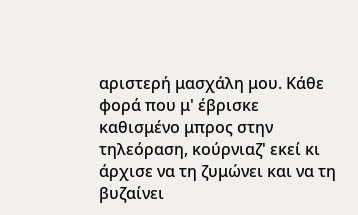αριστερή μασχάλη μου. Κάθε φορά που μ' έβρισκε καθισμένο μπρος στην τηλεόραση, κούρνιαζ' εκεί κι άρχισε να τη ζυμώνει και να τη βυζαίνει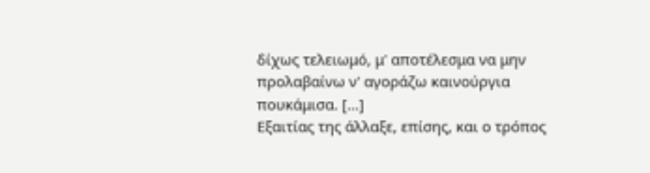δίχως τελειωμό, μ' αποτέλεσμα να μην προλαβαίνω ν' αγοράζω καινούργια πουκάμισα. [...]
Εξαιτίας της άλλαξε, επίσης, και ο τρόπος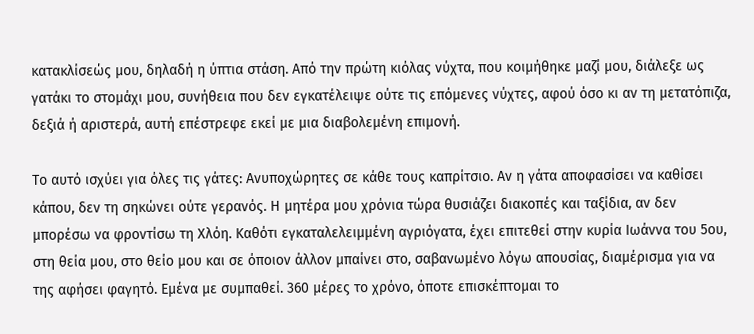κατακλίσεώς μου, δηλαδή η ύπτια στάση. Από την πρώτη κιόλας νύχτα, που κοιμήθηκε μαζί μου, διάλεξε ως γατάκι το στομάχι μου, συνήθεια που δεν εγκατέλειψε ούτε τις επόμενες νύχτες, αφού όσο κι αν τη μετατόπιζα, δεξιά ή αριστερά, αυτή επέστρεφε εκεί με μια διαβολεμένη επιμονή.

Το αυτό ισχύει για όλες τις γάτες: Ανυποχώρητες σε κάθε τους καπρίτσιο. Αν η γάτα αποφασίσει να καθίσει κάπου, δεν τη σηκώνει ούτε γερανός. Η μητέρα μου χρόνια τώρα θυσιάζει διακοπές και ταξίδια, αν δεν μπορέσω να φροντίσω τη Χλόη. Καθότι εγκαταλελειμμένη αγριόγατα, έχει επιτεθεί στην κυρία Ιωάννα του 5ου, στη θεία μου, στο θείο μου και σε όποιον άλλον μπαίνει στο, σαβανωμένο λόγω απουσίας, διαμέρισμα για να της αφήσει φαγητό. Εμένα με συμπαθεί. 360 μέρες το χρόνο, όποτε επισκέπτομαι το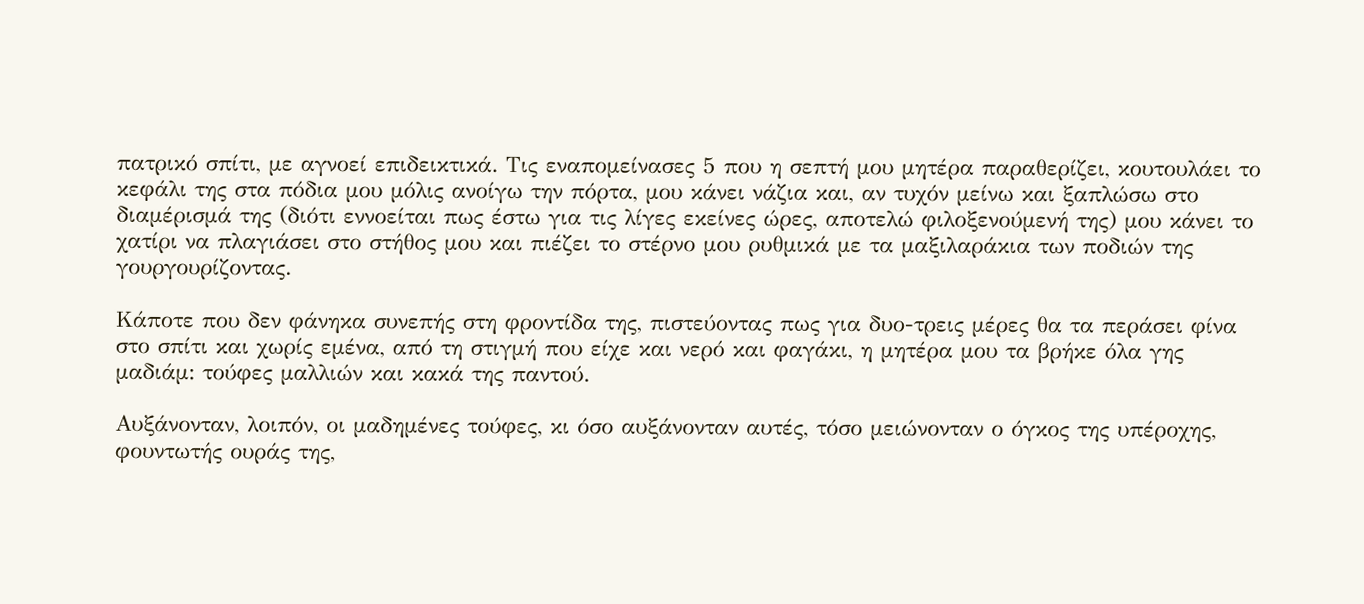πατρικό σπίτι, με αγνοεί επιδεικτικά. Τις εναπομείνασες 5 που η σεπτή μου μητέρα παραθερίζει, κουτουλάει το κεφάλι της στα πόδια μου μόλις ανοίγω την πόρτα, μου κάνει νάζια και, αν τυχόν μείνω και ξαπλώσω στο διαμέρισμά της (διότι εννοείται πως έστω για τις λίγες εκείνες ώρες, αποτελώ φιλοξενούμενή της) μου κάνει το χατίρι να πλαγιάσει στο στήθος μου και πιέζει το στέρνο μου ρυθμικά με τα μαξιλαράκια των ποδιών της γουργουρίζοντας.

Κάποτε που δεν φάνηκα συνεπής στη φροντίδα της, πιστεύοντας πως για δυο-τρεις μέρες θα τα περάσει φίνα στο σπίτι και χωρίς εμένα, από τη στιγμή που είχε και νερό και φαγάκι, η μητέρα μου τα βρήκε όλα γης μαδιάμ: τούφες μαλλιών και κακά της παντού.

Αυξάνονταν, λοιπόν, οι μαδημένες τούφες, κι όσο αυξάνονταν αυτές, τόσο μειώνονταν ο όγκος της υπέροχης, φουντωτής ουράς της,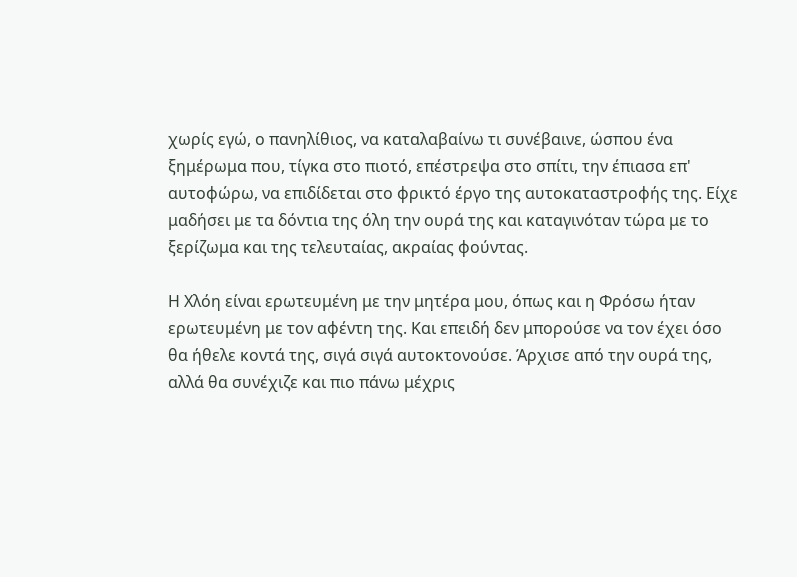χωρίς εγώ, ο πανηλίθιος, να καταλαβαίνω τι συνέβαινε, ώσπου ένα ξημέρωμα που, τίγκα στο πιοτό, επέστρεψα στο σπίτι, την έπιασα επ' αυτοφώρω, να επιδίδεται στο φρικτό έργο της αυτοκαταστροφής της. Είχε μαδήσει με τα δόντια της όλη την ουρά της και καταγινόταν τώρα με το ξερίζωμα και της τελευταίας, ακραίας φούντας.

Η Χλόη είναι ερωτευμένη με την μητέρα μου, όπως και η Φρόσω ήταν ερωτευμένη με τον αφέντη της. Και επειδή δεν μπορούσε να τον έχει όσο θα ήθελε κοντά της, σιγά σιγά αυτοκτονούσε. Άρχισε από την ουρά της, αλλά θα συνέχιζε και πιο πάνω μέχρις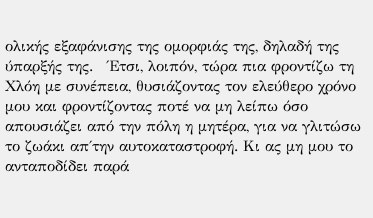ολικής εξαφάνισης της ομορφιάς της, δηλαδή της ύπαρξής της.   Έτσι, λοιπόν, τώρα πια φροντίζω τη Χλόη με συνέπεια, θυσιάζοντας τον ελεύθερο χρόνο μου και φροντίζοντας ποτέ να μη λείπω όσο απουσιάζει από την πόλη η μητέρα, για να γλιτώσω το ζωάκι απ΄την αυτοκαταστροφή. Κι ας μη μου το ανταποδίδει παρά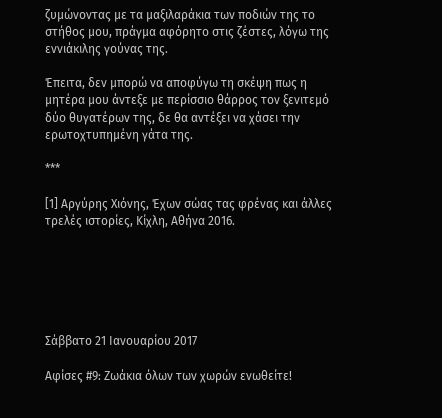ζυμώνοντας με τα μαξιλαράκια των ποδιών της το στήθος μου, πράγμα αφόρητο στις ζέστες, λόγω της εννιάκιλης γούνας της.

Έπειτα, δεν μπορώ να αποφύγω τη σκέψη πως η μητέρα μου άντεξε με περίσσιο θάρρος τον ξενιτεμό δύο θυγατέρων της, δε θα αντέξει να χάσει την ερωτοχτυπημένη γάτα της.

***

[1] Αργύρης Χιόνης, Έχων σώας τας φρένας και άλλες τρελές ιστορίες, Κίχλη, Αθήνα 2016.






Σάββατο 21 Ιανουαρίου 2017

Αφίσες #9: Ζωάκια όλων των χωρών ενωθείτε!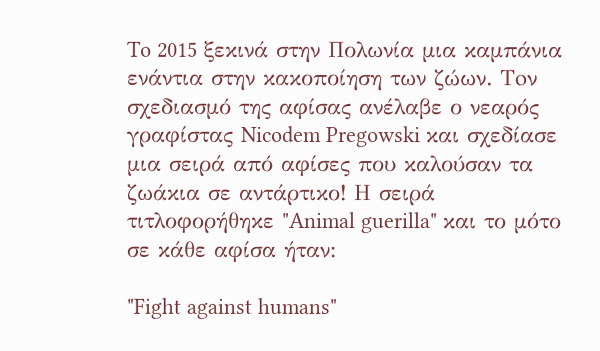To 2015 ξεκινά στην Πολωνία μια καμπάνια ενάντια στην κακοποίηση των ζώων. Toν σχεδιασμό της αφίσας ανέλαβε ο νεαρός γραφίστας Nicodem Pregowski και σχεδίασε μια σειρά από αφίσες που καλούσαν τα ζωάκια σε αντάρτικο! Η σειρά τιτλοφορήθηκε "Animal guerilla" και το μότο σε κάθε αφίσα ήταν:

"Fight against humans"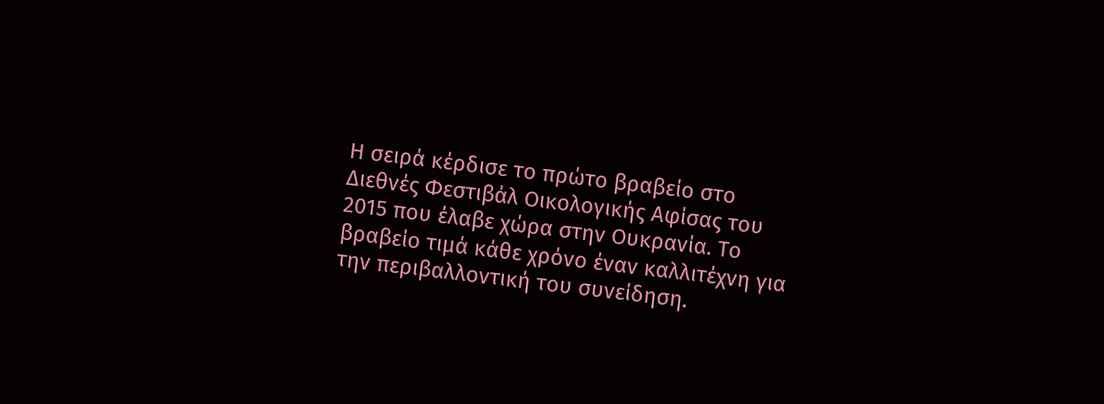Η σειρά κέρδισε το πρώτο βραβείο στο Διεθνές Φεστιβάλ Οικολογικής Αφίσας του 2015 που έλαβε χώρα στην Ουκρανία. Το βραβείο τιμά κάθε χρόνο έναν καλλιτέχνη για την περιβαλλοντική του συνείδηση.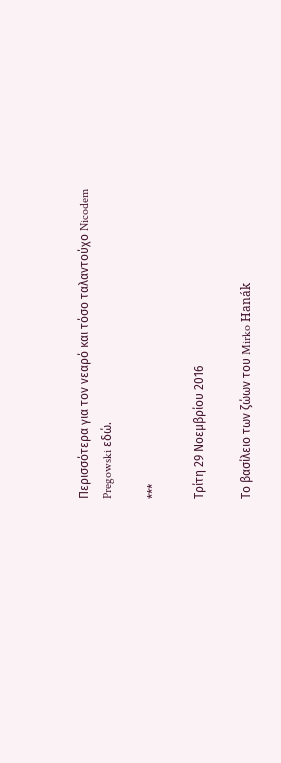Περισσότερα για τον νεαρό και τόσο ταλαντούχο Nicodem Pregowski εδώ.

***

Τρίτη 29 Νοεμβρίου 2016

Το βασίλειο των ζώων του Mirko Hanák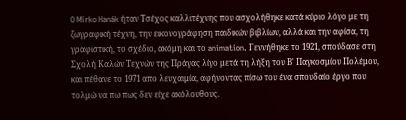O Mirko Hanák ήταν Τσέχος καλλιτέχνης που ασχολήθηκε κατά κύριο λόγο με τη ζωγραφική τέχνη, την εικονογράφηση παιδικών βιβλίων, αλλά και την αφίσα, τη γραφιστική, το σχέδιο, ακόμη και το animation. Γεννήθηκε το 1921, σπούδασε στη Σχολή Καλών Τεχνών της Πράγας λίγο μετά τη λήξη του Β' Παγκοσμίου Πολέμου, και πέθανε το 1971 απο λευχαιμία, αφήνοντας πίσω του ένα σπουδαίο έργο που τολμώ να πω πως δεν είχε ακόλουθους.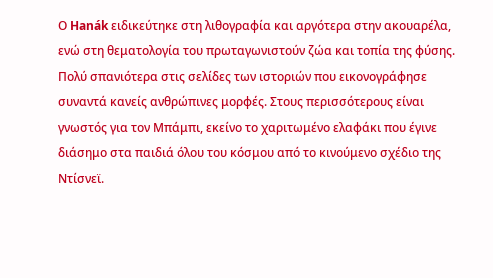Ο Hanák ειδικεύτηκε στη λιθογραφία και αργότερα στην ακουαρέλα, ενώ στη θεματολογία του πρωταγωνιστούν ζώα και τοπία της φύσης. Πολύ σπανιότερα στις σελίδες των ιστοριών που εικονογράφησε συναντά κανείς ανθρώπινες μορφές. Στους περισσότερους είναι γνωστός για τον Μπάμπι, εκείνο το χαριτωμένο ελαφάκι που έγινε διάσημο στα παιδιά όλου του κόσμου από το κινούμενο σχέδιο της Ντίσνεϊ.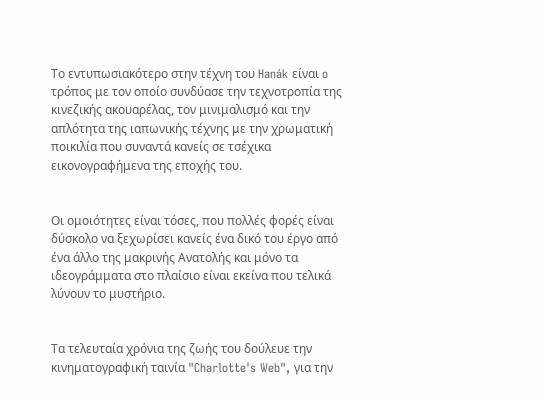Το εντυπωσιακότερο στην τέχνη του Hanák είναι o τρόπος με τον οποίο συνδύασε την τεχνοτροπία της κινεζικής ακουαρέλας, τον μινιμαλισμό και την απλότητα της ιαπωνικής τέχνης με την χρωματική ποικιλία που συναντά κανείς σε τσέχικα εικονογραφήμενα της εποχής του.


Οι ομοιότητες είναι τόσες, που πολλές φορές είναι δύσκολο να ξεχωρίσει κανείς ένα δικό του έργο από ένα άλλο της μακρινής Ανατολής και μόνο τα ιδεογράμματα στο πλαίσιο είναι εκείνα που τελικά λύνουν το μυστήριο.


Τα τελευταία χρόνια της ζωής του δούλευε την κινηματογραφική ταινία "Charlotte's Web", για την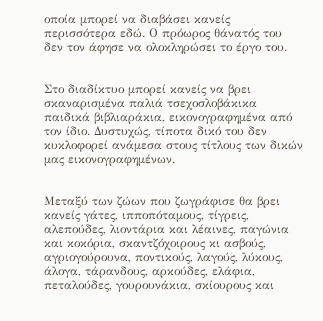οποία μπορεί να διαβάσει κανείς περισσότερα εδώ. Ο πρόωρος θάνατός του δεν τον άφησε να ολοκληρώσει το έργο του.


Στο διαδίκτυο μπορεί κανείς να βρει σκαναρισμένα παλιά τσεχοσλοβάκικα παιδικά βιβλιαράκια, εικονογραφημένα από τον ίδιο. Δυστυχώς, τίποτα δικό του δεν κυκλοφορεί ανάμεσα στους τίτλους των δικών μας εικονογραφημένων.


Μεταξύ των ζώων που ζωγράφισε θα βρει κανείς γάτες, ιπποπόταμους, τίγρεις, αλεπούδες, λιοντάρια και λέαινες, παγώνια και κοκόρια, σκαντζόχοιρους κι ασβούς, αγριογούρουνα, ποντικούς, λαγούς, λύκους, άλογα, τάρανδους, αρκούδες, ελάφια, πεταλούδες, γουρουνάκια, σκίουρους και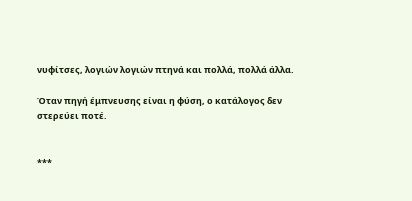νυφίτσες, λογιών λογιών πτηνά και πολλά, πολλά άλλα.

Όταν πηγή έμπνευσης είναι η φύση, ο κατάλογος δεν στερεύει ποτέ.


***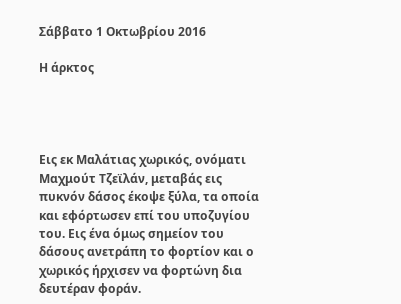Σάββατο 1 Οκτωβρίου 2016

Η άρκτος




Εις εκ Μαλάτιας χωρικός, ονόματι Μαχμούτ Τζεϊλάν, μεταβάς εις πυκνόν δάσος έκοψε ξύλα, τα οποία και εφόρτωσεν επί του υποζυγίου του. Εις ένα όμως σημείον του δάσους ανετράπη το φορτίον και ο χωρικός ήρχισεν να φορτώνη δια δευτέραν φοράν.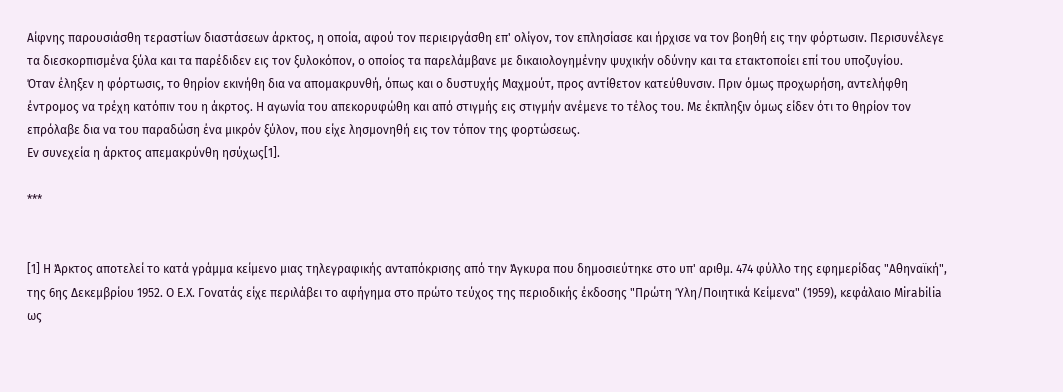Αίφνης παρουσιάσθη τεραστίων διαστάσεων άρκτος, η οποία, αφού τον περιειργάσθη επ' ολίγον, τον επλησίασε και ήρχισε να τον βοηθή εις την φόρτωσιν. Περισυνέλεγε τα διεσκορπισμένα ξύλα και τα παρέδιδεν εις τον ξυλοκόπον, ο οποίος τα παρελάμβανε με δικαιολογημένην ψυχικήν οδύνην και τα ετακτοποίει επί του υποζυγίου.
Όταν έληξεν η φόρτωσις, το θηρίον εκινήθη δια να απομακρυνθή, όπως και ο δυστυχής Μαχμούτ, προς αντίθετον κατεύθυνσιν. Πριν όμως προχωρήση, αντελήφθη έντρομος να τρέχη κατόπιν του η άκρτος. Η αγωνία του απεκορυφώθη και από στιγμής εις στιγμήν ανέμενε το τέλος του. Με έκπληξιν όμως είδεν ότι το θηρίον τον επρόλαβε δια να του παραδώση ένα μικρόν ξύλον, που είχε λησμονηθή εις τον τόπον της φορτώσεως.
Εν συνεχεία η άρκτος απεμακρύνθη ησύχως[1].

***


[1] Η Άρκτος αποτελεί το κατά γράμμα κείμενο μιας τηλεγραφικής ανταπόκρισης από την Άγκυρα που δημοσιεύτηκε στο υπ' αριθμ. 474 φύλλο της εφημερίδας "Αθηναϊκή", της 6ης Δεκεμβρίου 1952. Ο Ε.Χ. Γονατάς είχε περιλάβει το αφήγημα στο πρώτο τεύχος της περιοδικής έκδοσης "Πρώτη Ύλη/Ποιητικά Κείμενα" (1959), κεφάλαιο Mirabilia ως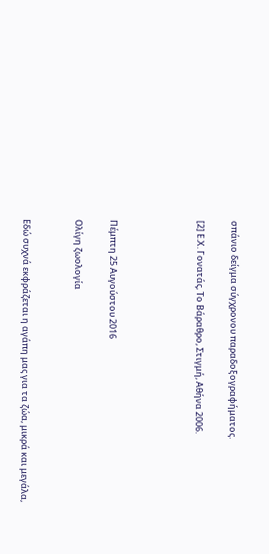σπάνιο δείγμα σύγχρονου παραδοξογραφήματος.

[2] Ε.Χ. Γονατάς, Το Βάραθρο, Στιγμή, Αθήνα 2006.




Πέμπτη 25 Αυγούστου 2016

Ολίγη ζωολογία


Εδώ συχνά εκφράζεται η αγάπη μας για τα ζώα, μικρά και μεγάλα,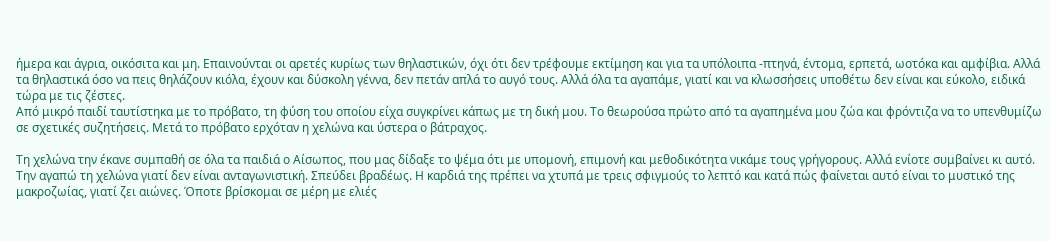ήμερα και άγρια, οικόσιτα και μη. Επαινούνται οι αρετές κυρίως των θηλαστικών, όχι ότι δεν τρέφουμε εκτίμηση και για τα υπόλοιπα -πτηνά, έντομα, ερπετά, ωοτόκα και αμφίβια. Αλλά τα θηλαστικά όσο να πεις θηλάζουν κιόλα, έχουν και δύσκολη γέννα, δεν πετάν απλά το αυγό τους. Αλλά όλα τα αγαπάμε, γιατί και να κλωσσήσεις υποθέτω δεν είναι και εύκολο, ειδικά τώρα με τις ζέστες.
Από μικρό παιδί ταυτίστηκα με το πρόβατο, τη φύση του οποίου είχα συγκρίνει κάπως με τη δική μου. Το θεωρούσα πρώτο από τα αγαπημένα μου ζώα και φρόντιζα να το υπενθυμίζω σε σχετικές συζητήσεις. Μετά το πρόβατο ερχόταν η χελώνα και ύστερα ο βάτραχος.

Τη χελώνα την έκανε συμπαθή σε όλα τα παιδιά ο Αίσωπος, που μας δίδαξε το ψέμα ότι με υπομονή, επιμονή και μεθοδικότητα νικάμε τους γρήγορους. Αλλά ενίοτε συμβαίνει κι αυτό. Την αγαπώ τη χελώνα γιατί δεν είναι ανταγωνιστική. Σπεύδει βραδέως. Η καρδιά της πρέπει να χτυπά με τρεις σφιγμούς το λεπτό και κατά πώς φαίνεται αυτό είναι το μυστικό της μακροζωίας, γιατί ζει αιώνες. Όποτε βρίσκομαι σε μέρη με ελιές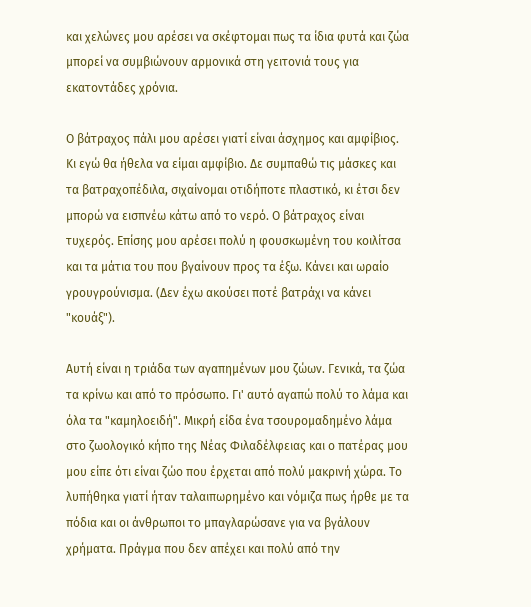και χελώνες μου αρέσει να σκέφτομαι πως τα ίδια φυτά και ζώα μπορεί να συμβιώνουν αρμονικά στη γειτονιά τους για εκατοντάδες χρόνια.

Ο βάτραχος πάλι μου αρέσει γιατί είναι άσχημος και αμφίβιος. Κι εγώ θα ήθελα να είμαι αμφίβιο. Δε συμπαθώ τις μάσκες και τα βατραχοπέδιλα, σιχαίνομαι οτιδήποτε πλαστικό, κι έτσι δεν μπορώ να εισπνέω κάτω από το νερό. Ο βάτραχος είναι τυχερός. Επίσης μου αρέσει πολύ η φουσκωμένη του κοιλίτσα και τα μάτια του που βγαίνουν προς τα έξω. Κάνει και ωραίο γρουγρούνισμα. (Δεν έχω ακούσει ποτέ βατράχι να κάνει "κουάξ").

Αυτή είναι η τριάδα των αγαπημένων μου ζώων. Γενικά, τα ζώα τα κρίνω και από το πρόσωπο. Γι' αυτό αγαπώ πολύ το λάμα και όλα τα "καμηλοειδή". Μικρή είδα ένα τσουρομαδημένο λάμα στο ζωολογικό κήπο της Νέας Φιλαδέλφειας και ο πατέρας μου μου είπε ότι είναι ζώο που έρχεται από πολύ μακρινή χώρα. Το λυπήθηκα γιατί ήταν ταλαιπωρημένο και νόμιζα πως ήρθε με τα πόδια και οι άνθρωποι το μπαγλαρώσανε για να βγάλουν χρήματα. Πράγμα που δεν απέχει και πολύ από την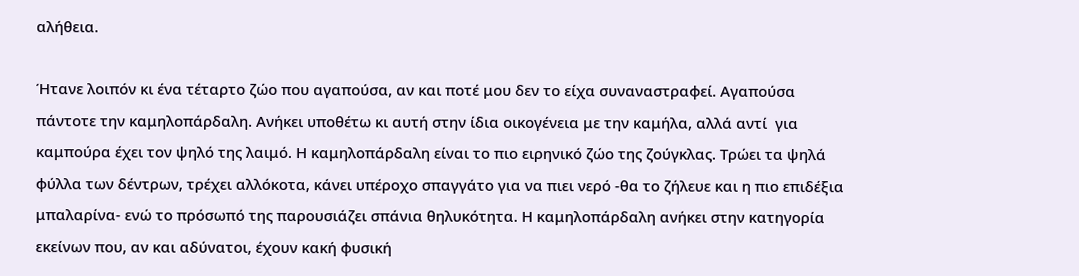αλήθεια.

Ήτανε λοιπόν κι ένα τέταρτο ζώο που αγαπούσα, αν και ποτέ μου δεν το είχα συναναστραφεί. Αγαπούσα πάντοτε την καμηλοπάρδαλη. Ανήκει υποθέτω κι αυτή στην ίδια οικογένεια με την καμήλα, αλλά αντί  για καμπούρα έχει τον ψηλό της λαιμό. Η καμηλοπάρδαλη είναι το πιο ειρηνικό ζώο της ζούγκλας. Τρώει τα ψηλά φύλλα των δέντρων, τρέχει αλλόκοτα, κάνει υπέροχο σπαγγάτο για να πιει νερό -θα το ζήλευε και η πιο επιδέξια μπαλαρίνα- ενώ το πρόσωπό της παρουσιάζει σπάνια θηλυκότητα. Η καμηλοπάρδαλη ανήκει στην κατηγορία εκείνων που, αν και αδύνατοι, έχουν κακή φυσική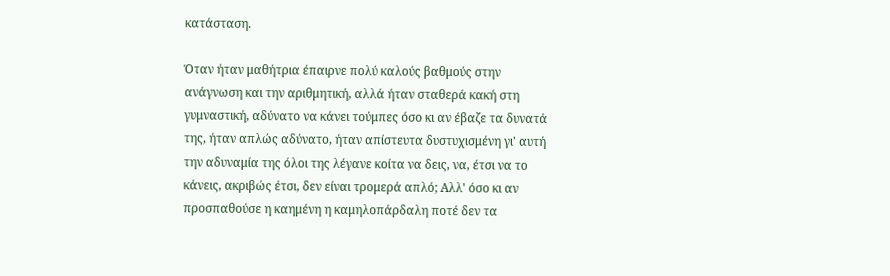κατάσταση.

Όταν ήταν μαθήτρια έπαιρνε πολύ καλούς βαθμούς στην ανάγνωση και την αριθμητική, αλλά ήταν σταθερά κακή στη γυμναστική, αδύνατο να κάνει τούμπες όσο κι αν έβαζε τα δυνατά της, ήταν απλώς αδύνατο, ήταν απίστευτα δυστυχισμένη γι' αυτή την αδυναμία της όλοι της λέγανε κοίτα να δεις, να, έτσι να το κάνεις, ακριβώς έτσι, δεν είναι τρομερά απλό; Αλλ' όσο κι αν προσπαθούσε η καημένη η καμηλοπάρδαλη ποτέ δεν τα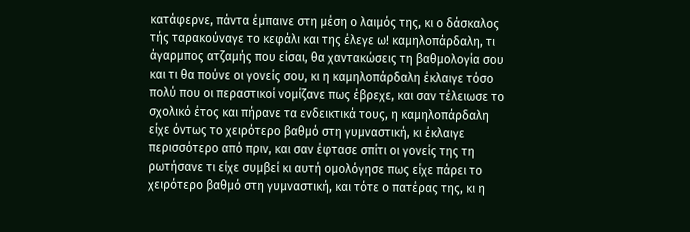κατάφερνε, πάντα έμπαινε στη μέση ο λαιμός της, κι ο δάσκαλος τής ταρακούναγε το κεφάλι και της έλεγε ω! καμηλοπάρδαλη, τι άγαρμπος ατζαμής που είσαι, θα χαντακώσεις τη βαθμολογία σου και τι θα πούνε οι γονείς σου, κι η καμηλοπάρδαλη έκλαιγε τόσο πολύ που οι περαστικοί νομίζανε πως έβρεχε, και σαν τέλειωσε το σχολικό έτος και πήρανε τα ενδεικτικά τους, η καμηλοπάρδαλη είχε όντως το χειρότερο βαθμό στη γυμναστική, κι έκλαιγε περισσότερο από πριν, και σαν έφτασε σπίτι οι γονείς της τη ρωτήσανε τι είχε συμβεί κι αυτή ομολόγησε πως είχε πάρει το χειρότερο βαθμό στη γυμναστική, και τότε ο πατέρας της, κι η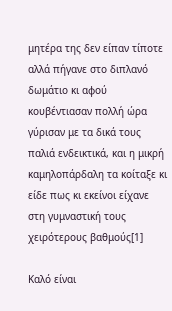μητέρα της δεν είπαν τίποτε αλλά πήγανε στο διπλανό δωμάτιο κι αφού κουβέντιασαν πολλή ώρα γύρισαν με τα δικά τους παλιά ενδεικτικά, και η μικρή καμηλοπάρδαλη τα κοίταξε κι είδε πως κι εκείνοι είχανε στη γυμναστική τους χειρότερους βαθμούς[1]

Καλό είναι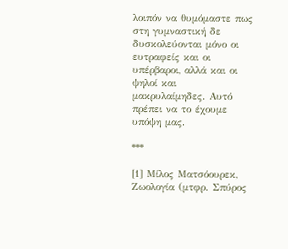λοιπόν να θυμόμαστε πως στη γυμναστική δε δυσκολεύονται μόνο οι ευτραφείς και οι υπέρβαροι, αλλά και οι ψηλοί και μακρυλαίμηδες. Αυτό πρέπει να το έχουμε υπόψη μας.

***

[1] Μίλος Ματσόουρεκ, Ζωολογία (μτφρ. Σπύρος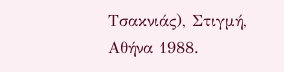Τσακνιάς), Στιγμή, Αθήνα 1988.